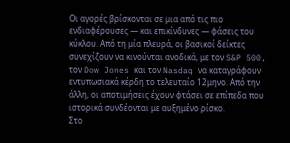Οι αγορές βρίσκονται σε μια από τις πιο ενδιαφέρουσες — και επικίνδυνες — φάσεις του κύκλου. Από τη μία πλευρά, οι βασικοί δείκτες συνεχίζουν να κινούνται ανοδικά, με τον S&P 500, τον Dow Jones και τον Nasdaq να καταγράφουν εντυπωσιακά κέρδη το τελευταίο 12μηνο. Από την άλλη, οι αποτιμήσεις έχουν φτάσει σε επίπεδα που ιστορικά συνδέονται με αυξημένο ρίσκο.
Στο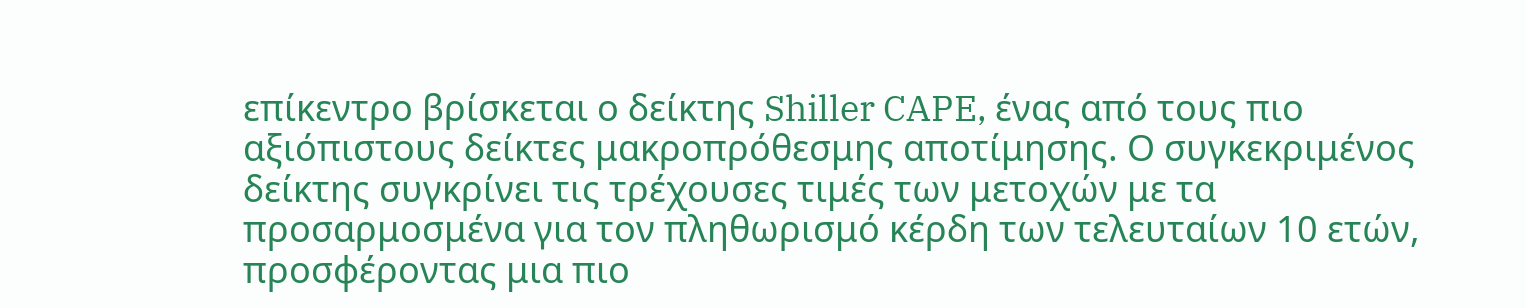επίκεντρο βρίσκεται ο δείκτης Shiller CAPE, ένας από τους πιο αξιόπιστους δείκτες μακροπρόθεσμης αποτίμησης. Ο συγκεκριμένος δείκτης συγκρίνει τις τρέχουσες τιμές των μετοχών με τα προσαρμοσμένα για τον πληθωρισμό κέρδη των τελευταίων 10 ετών, προσφέροντας μια πιο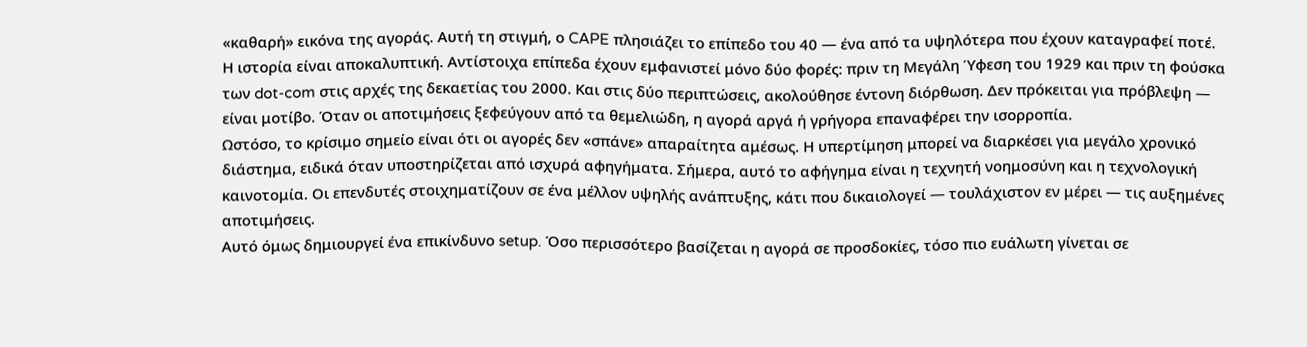«καθαρή» εικόνα της αγοράς. Αυτή τη στιγμή, ο CAPE πλησιάζει το επίπεδο του 40 — ένα από τα υψηλότερα που έχουν καταγραφεί ποτέ.
Η ιστορία είναι αποκαλυπτική. Αντίστοιχα επίπεδα έχουν εμφανιστεί μόνο δύο φορές: πριν τη Μεγάλη Ύφεση του 1929 και πριν τη φούσκα των dot-com στις αρχές της δεκαετίας του 2000. Και στις δύο περιπτώσεις, ακολούθησε έντονη διόρθωση. Δεν πρόκειται για πρόβλεψη — είναι μοτίβο. Όταν οι αποτιμήσεις ξεφεύγουν από τα θεμελιώδη, η αγορά αργά ή γρήγορα επαναφέρει την ισορροπία.
Ωστόσο, το κρίσιμο σημείο είναι ότι οι αγορές δεν «σπάνε» απαραίτητα αμέσως. Η υπερτίμηση μπορεί να διαρκέσει για μεγάλο χρονικό διάστημα, ειδικά όταν υποστηρίζεται από ισχυρά αφηγήματα. Σήμερα, αυτό το αφήγημα είναι η τεχνητή νοημοσύνη και η τεχνολογική καινοτομία. Οι επενδυτές στοιχηματίζουν σε ένα μέλλον υψηλής ανάπτυξης, κάτι που δικαιολογεί — τουλάχιστον εν μέρει — τις αυξημένες αποτιμήσεις.
Αυτό όμως δημιουργεί ένα επικίνδυνο setup. Όσο περισσότερο βασίζεται η αγορά σε προσδοκίες, τόσο πιο ευάλωτη γίνεται σε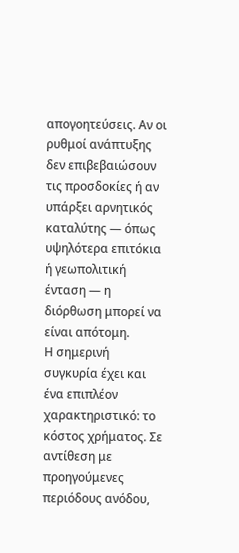απογοητεύσεις. Αν οι ρυθμοί ανάπτυξης δεν επιβεβαιώσουν τις προσδοκίες ή αν υπάρξει αρνητικός καταλύτης — όπως υψηλότερα επιτόκια ή γεωπολιτική ένταση — η διόρθωση μπορεί να είναι απότομη.
Η σημερινή συγκυρία έχει και ένα επιπλέον χαρακτηριστικό: το κόστος χρήματος. Σε αντίθεση με προηγούμενες περιόδους ανόδου,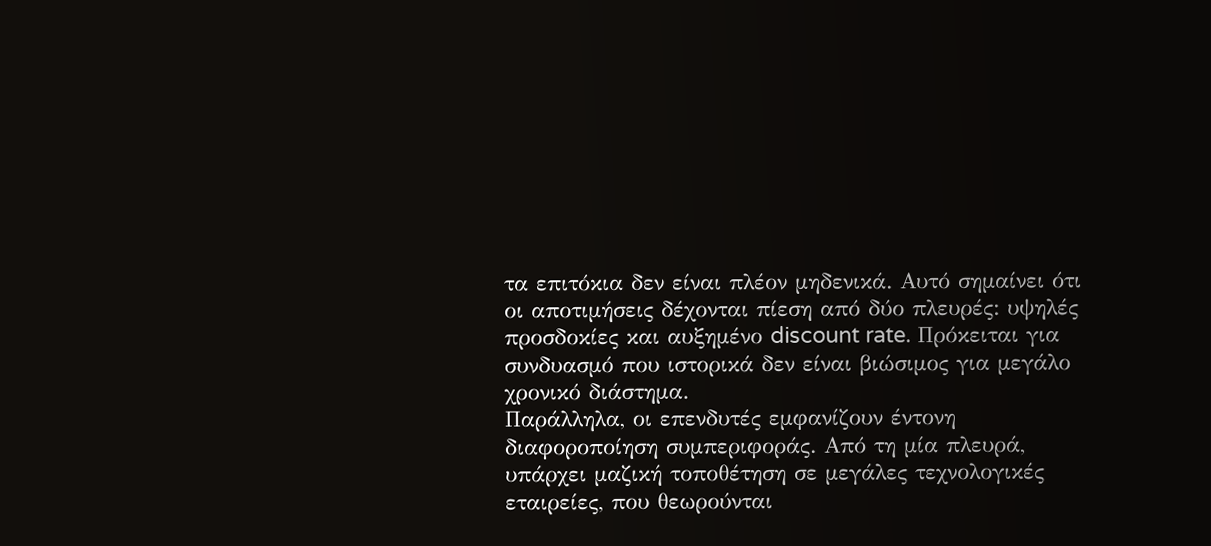τα επιτόκια δεν είναι πλέον μηδενικά. Αυτό σημαίνει ότι οι αποτιμήσεις δέχονται πίεση από δύο πλευρές: υψηλές προσδοκίες και αυξημένο discount rate. Πρόκειται για συνδυασμό που ιστορικά δεν είναι βιώσιμος για μεγάλο χρονικό διάστημα.
Παράλληλα, οι επενδυτές εμφανίζουν έντονη διαφοροποίηση συμπεριφοράς. Από τη μία πλευρά, υπάρχει μαζική τοποθέτηση σε μεγάλες τεχνολογικές εταιρείες, που θεωρούνται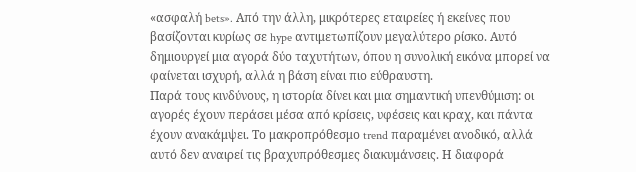«ασφαλή bets». Από την άλλη, μικρότερες εταιρείες ή εκείνες που βασίζονται κυρίως σε hype αντιμετωπίζουν μεγαλύτερο ρίσκο. Αυτό δημιουργεί μια αγορά δύο ταχυτήτων, όπου η συνολική εικόνα μπορεί να φαίνεται ισχυρή, αλλά η βάση είναι πιο εύθραυστη.
Παρά τους κινδύνους, η ιστορία δίνει και μια σημαντική υπενθύμιση: οι αγορές έχουν περάσει μέσα από κρίσεις, υφέσεις και κραχ, και πάντα έχουν ανακάμψει. Το μακροπρόθεσμο trend παραμένει ανοδικό, αλλά αυτό δεν αναιρεί τις βραχυπρόθεσμες διακυμάνσεις. Η διαφορά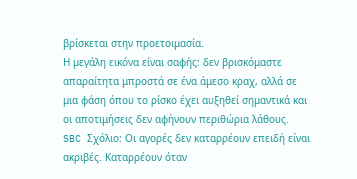βρίσκεται στην προετοιμασία.
Η μεγάλη εικόνα είναι σαφής: δεν βρισκόμαστε απαραίτητα μπροστά σε ένα άμεσο κραχ, αλλά σε μια φάση όπου το ρίσκο έχει αυξηθεί σημαντικά και οι αποτιμήσεις δεν αφήνουν περιθώρια λάθους.
SBC Σχόλιο: Οι αγορές δεν καταρρέουν επειδή είναι ακριβές. Καταρρέουν όταν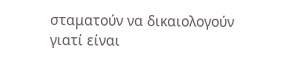σταματούν να δικαιολογούν γιατί είναι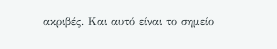ακριβές. Και αυτό είναι το σημείο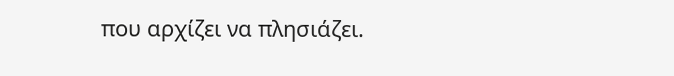που αρχίζει να πλησιάζει.